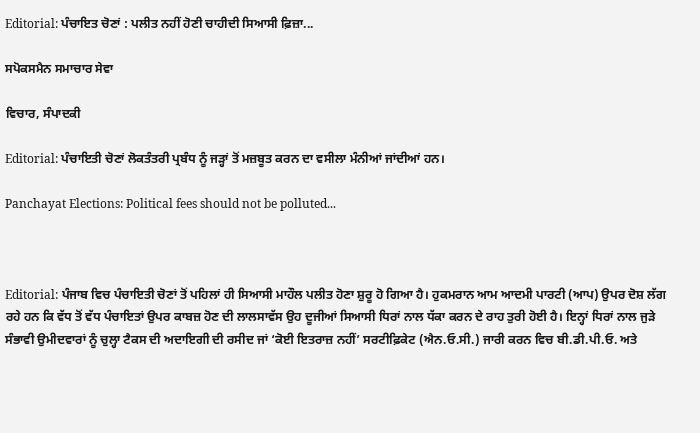Editorial: ਪੰਚਾਇਤ ਚੋਣਾਂ : ਪਲੀਤ ਨਹੀਂ ਹੋਣੀ ਚਾਹੀਦੀ ਸਿਆਸੀ ਫ਼ਿਜ਼ਾ...

ਸਪੋਕਸਮੈਨ ਸਮਾਚਾਰ ਸੇਵਾ

ਵਿਚਾਰ, ਸੰਪਾਦਕੀ

Editorial: ਪੰਚਾਇਤੀ ਚੋਣਾਂ ਲੋਕਤੰਤਰੀ ਪ੍ਰਬੰਧ ਨੂੰ ਜੜ੍ਹਾਂ ਤੋਂ ਮਜ਼ਬੂਤ ਕਰਨ ਦਾ ਵਸੀਲਾ ਮੰਨੀਆਂ ਜਾਂਦੀਆਂ ਹਨ।

Panchayat Elections: Political fees should not be polluted...



Editorial: ਪੰਜਾਬ ਵਿਚ ਪੰਚਾਇਤੀ ਚੋਣਾਂ ਤੋਂ ਪਹਿਲਾਂ ਹੀ ਸਿਆਸੀ ਮਾਹੌਲ ਪਲੀਤ ਹੋਣਾ ਸ਼ੁਰੂ ਹੋ ਗਿਆ ਹੈ। ਹੁਕਮਰਾਨ ਆਮ ਆਦਮੀ ਪਾਰਟੀ (ਆਪ) ਉਪਰ ਦੋਸ਼ ਲੱਗ ਰਹੇ ਹਨ ਕਿ ਵੱਧ ਤੋਂ ਵੱਧ ਪੰਚਾਇਤਾਂ ਉਪਰ ਕਾਬਜ਼ ਹੋਣ ਦੀ ਲਾਲਸਾਵੱਸ ਉਹ ਦੂਜੀਆਂ ਸਿਆਸੀ ਧਿਰਾਂ ਨਾਲ ਧੱਕਾ ਕਰਨ ਦੇ ਰਾਹ ਤੁਰੀ ਹੋਈ ਹੈ। ਇਨ੍ਹਾਂ ਧਿਰਾਂ ਨਾਲ ਜੁੜੇ ਸੰਭਾਵੀ ਉਮੀਦਵਾਰਾਂ ਨੂੰ ਚੁਲ੍ਹਾ ਟੈਕਸ ਦੀ ਅਦਾਇਗੀ ਦੀ ਰਸੀਦ ਜਾਂ ‘ਕੋਈ ਇਤਰਾਜ਼ ਨਹੀਂ’ ਸਰਟੀਫ਼ਿਕੇਟ (ਐਨ.ਓ.ਸੀ.) ਜਾਰੀ ਕਰਨ ਵਿਚ ਬੀ.ਡੀ.ਪੀ.ਓ. ਅਤੇ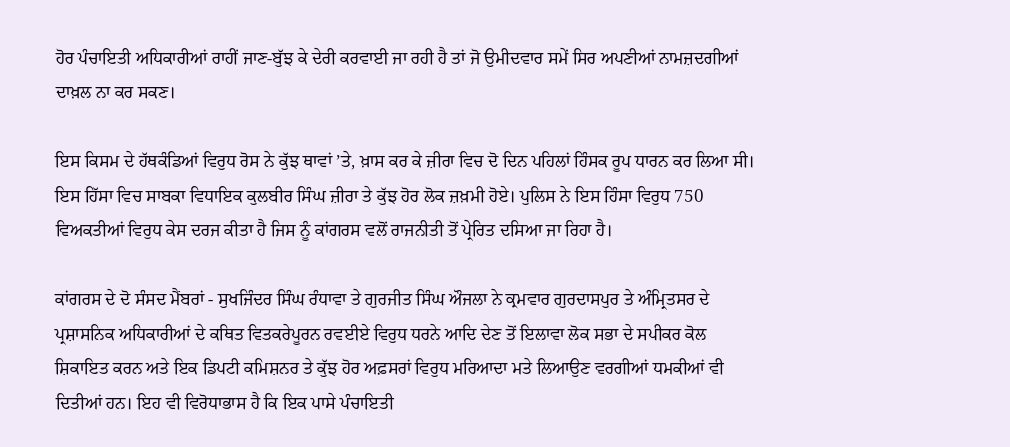ਹੋਰ ਪੰਚਾਇਤੀ ਅਧਿਕਾਰੀਆਂ ਰਾਹੀਂ ਜਾਣ-ਬੁੱਝ ਕੇ ਦੇਰੀ ਕਰਵਾਈ ਜਾ ਰਹੀ ਹੈ ਤਾਂ ਜੋ ਉਮੀਦਵਾਰ ਸਮੇਂ ਸਿਰ ਅਪਣੀਆਂ ਨਾਮਜ਼ਦਗੀਆਂ ਦਾਖ਼ਲ ਨਾ ਕਰ ਸਕਣ।

ਇਸ ਕਿਸਮ ਦੇ ਹੱਥਕੰਡਿਆਂ ਵਿਰੁਧ ਰੋਸ ਨੇ ਕੁੱਝ ਥਾਵਾਂ ’ਤੇ, ਖ਼ਾਸ ਕਰ ਕੇ ਜ਼ੀਰਾ ਵਿਚ ਦੋ ਦਿਨ ਪਹਿਲਾਂ ਹਿੰਸਕ ਰੂਪ ਧਾਰਨ ਕਰ ਲਿਆ ਸੀ। ਇਸ ਹਿੱਸਾ ਵਿਚ ਸਾਬਕਾ ਵਿਧਾਇਕ ਕੁਲਬੀਰ ਸਿੰਘ ਜ਼ੀਰਾ ਤੇ ਕੁੱਝ ਹੋਰ ਲੋਕ ਜ਼ਖ਼ਮੀ ਹੋਏ। ਪੁਲਿਸ ਨੇ ਇਸ ਹਿੰਸਾ ਵਿਰੁਧ 750 ਵਿਅਕਤੀਆਂ ਵਿਰੁਧ ਕੇਸ ਦਰਜ ਕੀਤਾ ਹੈ ਜਿਸ ਨੂੰ ਕਾਂਗਰਸ ਵਲੋਂ ਰਾਜਨੀਤੀ ਤੋਂ ਪ੍ਰੇਰਿਤ ਦਸਿਆ ਜਾ ਰਿਹਾ ਹੈ।

ਕਾਂਗਰਸ ਦੇ ਦੋ ਸੰਸਦ ਮੈਂਬਰਾਂ - ਸੁਖਜਿੰਦਰ ਸਿੰਘ ਰੰਧਾਵਾ ਤੇ ਗੁਰਜੀਤ ਸਿੰਘ ਔਜਲਾ ਨੇ ਕ੍ਰਮਵਾਰ ਗੁਰਦਾਸਪੁਰ ਤੇ ਅੰਮ੍ਰਿਤਸਰ ਦੇ ਪ੍ਰਸ਼ਾਸਨਿਕ ਅਧਿਕਾਰੀਆਂ ਦੇ ਕਥਿਤ ਵਿਤਕਰੇਪੂਰਨ ਰਵਈਏ ਵਿਰੁਧ ਧਰਨੇ ਆਦਿ ਦੇਣ ਤੋਂ ਇਲਾਵਾ ਲੋਕ ਸਭਾ ਦੇ ਸਪੀਕਰ ਕੋਲ ਸ਼ਿਕਾਇਤ ਕਰਨ ਅਤੇ ਇਕ ਡਿਪਟੀ ਕਮਿਸ਼ਨਰ ਤੇ ਕੁੱਝ ਹੋਰ ਅਫ਼ਸਰਾਂ ਵਿਰੁਧ ਮਰਿਆਦਾ ਮਤੇ ਲਿਆਉਣ ਵਰਗੀਆਂ ਧਮਕੀਆਂ ਵੀ ਦਿਤੀਆਂ ਹਨ। ਇਹ ਵੀ ਵਿਰੋਧਾਭਾਸ ਹੈ ਕਿ ਇਕ ਪਾਸੇ ਪੰਚਾਇਤੀ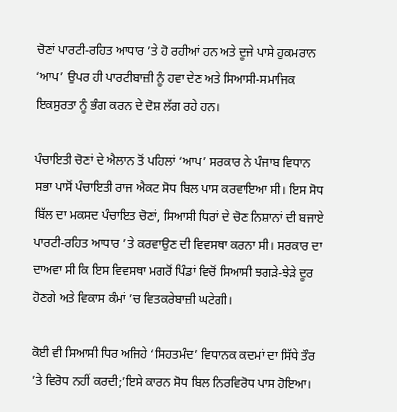ਚੋਣਾਂ ਪਾਰਟੀ-ਰਹਿਤ ਆਧਾਰ ’ਤੇ ਹੋ ਰਹੀਆਂ ਹਨ ਅਤੇ ਦੂਜੇ ਪਾਸੇ ਹੁਕਮਰਾਨ ‘ਆਪ’ ਉਪਰ ਹੀ ਪਾਰਟੀਬਾਜ਼ੀ ਨੂੰ ਹਵਾ ਦੇਣ ਅਤੇ ਸਿਆਸੀ-ਸਮਾਜਿਕ ਇਕਸੁਰਤਾ ਨੂੰ ਭੰਗ ਕਰਨ ਦੇ ਦੋਸ਼ ਲੱਗ ਰਹੇ ਹਨ।

ਪੰਚਾਇਤੀ ਚੋਣਾਂ ਦੇ ਐਲਾਨ ਤੋਂ ਪਹਿਲਾਂ ‘ਆਪ’ ਸਰਕਾਰ ਨੇ ਪੰਜਾਬ ਵਿਧਾਨ ਸਭਾ ਪਾਸੋਂ ਪੰਚਾਇਤੀ ਰਾਜ ਐਕਟ ਸੋਧ ਬਿਲ ਪਾਸ ਕਰਵਾਇਆ ਸੀ। ਇਸ ਸੋਧ ਬਿੱਲ ਦਾ ਮਕਸਦ ਪੰਚਾਇਤ ਚੋਣਾਂ, ਸਿਆਸੀ ਧਿਰਾਂ ਦੇ ਚੋਣ ਨਿਸ਼ਾਨਾਂ ਦੀ ਬਜਾਏ ਪਾਰਟੀ-ਰਹਿਤ ਆਧਾਰ ’ਤੇ ਕਰਵਾਉਣ ਦੀ ਵਿਵਸਥਾ ਕਰਨਾ ਸੀ। ਸਰਕਾਰ ਦਾ ਦਾਅਵਾ ਸੀ ਕਿ ਇਸ ਵਿਵਸਥਾ ਮਗਰੋਂ ਪਿੰਡਾਂ ਵਿਚੋਂ ਸਿਆਸੀ ਝਗੜੇ-ਝੇੜੇ ਦੂਰ ਹੋਣਗੇ ਅਤੇ ਵਿਕਾਸ ਕੰਮਾਂ ’ਚ ਵਿਤਕਰੇਬਾਜ਼ੀ ਘਟੇਗੀ।

ਕੋਈ ਵੀ ਸਿਆਸੀ ਧਿਰ ਅਜਿਹੇ ‘ਸਿਹਤਮੰਦ’ ਵਿਧਾਨਕ ਕਦਮਾਂ ਦਾ ਸਿੱਧੇ ਤੌਰ ’ਤੇ ਵਿਰੋਧ ਨਹੀਂ ਕਰਦੀ;’ਇਸੇ ਕਾਰਨ ਸੋਧ ਬਿਲ ਨਿਰਵਿਰੋਧ ਪਾਸ ਹੋਇਆ।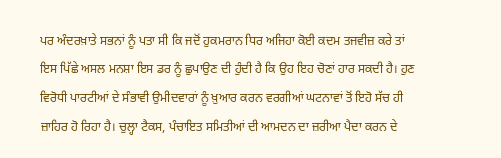ਪਰ ਅੰਦਰਖ਼ਾਤੇ ਸਭਨਾਂ ਨੂੰ ਪਤਾ ਸੀ ਕਿ ਜਦੋਂ ਹੁਕਮਰਾਨ ਧਿਰ ਅਜਿਹਾ ਕੋਈ ਕਦਮ ਤਜਵੀਜ਼ ਕਰੇ ਤਾਂ ਇਸ ਪਿੱਛੇ ਅਸਲ ਮਨਸ਼ਾ ਇਸ ਡਰ ਨੂੰ ਛੁਪਾਉਣ ਦੀ ਹੁੰਦੀ ਹੈ ਕਿ ਉਹ ਇਹ ਚੋਣਾਂ ਹਾਰ ਸਕਦੀ ਹੈ। ਹੁਣ ਵਿਰੋਧੀ ਪਾਰਟੀਆਂ ਦੇ ਸੰਭਾਵੀ ਉਮੀਦਵਾਰਾਂ ਨੂੰ ਖ਼ੁਆਰ ਕਰਨ ਵਰਗੀਆਂ ਘਟਨਾਵਾਂ ਤੋਂ ਇਹੋ ਸੱਚ ਹੀ ਜ਼ਾਹਿਰ ਹੋ ਰਿਹਾ ਹੈ। ਚੁਲ੍ਹਾ ਟੈਕਸ, ਪੰਚਾਇਤ ਸਮਿਤੀਆਂ ਦੀ ਆਮਦਨ ਦਾ ਜ਼ਰੀਆ ਪੈਦਾ ਕਰਨ ਦੇ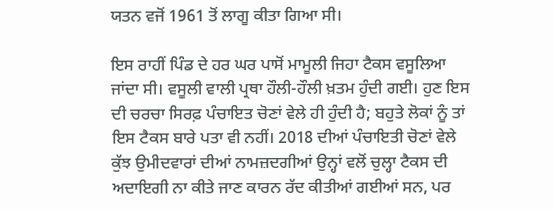ਯਤਨ ਵਜੋਂ 1961 ਤੋਂ ਲਾਗੂ ਕੀਤਾ ਗਿਆ ਸੀ।

ਇਸ ਰਾਹੀਂ ਪਿੰਡ ਦੇ ਹਰ ਘਰ ਪਾਸੋਂ ਮਾਮੂਲੀ ਜਿਹਾ ਟੈਕਸ ਵਸੂਲਿਆ ਜਾਂਦਾ ਸੀ। ਵਸੂਲੀ ਵਾਲੀ ਪ੍ਰਥਾ ਹੌਲੀ-ਹੌਲੀ ਖ਼ਤਮ ਹੁੰਦੀ ਗਈ। ਹੁਣ ਇਸ ਦੀ ਚਰਚਾ ਸਿਰਫ਼ ਪੰਚਾਇਤ ਚੋਣਾਂ ਵੇਲੇ ਹੀ ਹੁੰਦੀ ਹੈ; ਬਹੁਤੇ ਲੋਕਾਂ ਨੂੰ ਤਾਂ ਇਸ ਟੈਕਸ ਬਾਰੇ ਪਤਾ ਵੀ ਨਹੀਂ। 2018 ਦੀਆਂ ਪੰਚਾਇਤੀ ਚੋਣਾਂ ਵੇਲੇ ਕੁੱਝ ਉਮੀਦਵਾਰਾਂ ਦੀਆਂ ਨਾਮਜ਼ਦਗੀਆਂ ਉਨ੍ਹਾਂ ਵਲੋਂ ਚੁਲ੍ਹਾ ਟੈਕਸ ਦੀ ਅਦਾਇਗੀ ਨਾ ਕੀਤੇ ਜਾਣ ਕਾਰਨ ਰੱਦ ਕੀਤੀਆਂ ਗਈਆਂ ਸਨ, ਪਰ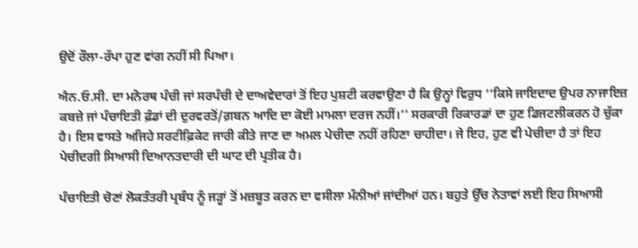ਉਦੋਂ ਰੌਲਾ-ਰੱਪਾ ਹੁਣ ਵਾਂਗ ਨਹੀਂ ਸੀ ਪਿਆ।

ਐਨ.ਓ.ਸੀ. ਦਾ ਮਨੋਰਥ ਪੰਚੀ ਜਾਂ ਸਰਪੰਚੀ ਦੇ ਦਾਅਵੇਦਾਰਾਂ ਤੋਂ ਇਹ ਪੁਸ਼ਟੀ ਕਰਵਾਉਣਾ ਹੈ ਕਿ ਉਨ੍ਹਾਂ ਵਿਰੁਧ ‘‘ਕਿਸੇ ਜਾਇਦਾਦ ਉਪਰ ਨਾਜਾਇਜ਼ ਕਬਜ਼ੇ ਜਾਂ ਪੰਚਾਇਤੀ ਫ਼ੰਡਾਂ ਦੀ ਦੁਰਵਰਤੋਂ/ਗ਼ਬਨ ਆਦਿ ਦਾ ਕੋਈ ਮਾਮਲਾ ਦਰਜ ਨਹੀਂ।’’ ਸਰਕਾਰੀ ਰਿਕਾਰਡਾਂ ਦਾ ਹੁਣ ਡਿਜਟਲੀਕਰਨ ਹੋ ਚੁੱਕਾ ਹੈ। ਇਸ ਵਾਸਤੇ ਅਜਿਹੇ ਸਰਟੀਫ਼ਿਕੇਟ ਜਾਰੀ ਕੀਤੇ ਜਾਣ ਦਾ ਅਮਲ ਪੇਚੀਦਾ ਨਹੀਂ ਰਹਿਣਾ ਚਾਹੀਦਾ। ਜੇ ਇਹ, ਹੁਣ ਵੀ ਪੇਚੀਦਾ ਹੈ ਤਾਂ ਇਹ ਪੇਚੀਦਗੀ ਸਿਆਸੀ ਦਿਆਨਤਦਾਰੀ ਦੀ ਘਾਟ ਦੀ ਪ੍ਰਤੀਕ ਹੈ।

ਪੰਚਾਇਤੀ ਚੋਣਾਂ ਲੋਕਤੰਤਰੀ ਪ੍ਰਬੰਧ ਨੂੰ ਜੜ੍ਹਾਂ ਤੋਂ ਮਜ਼ਬੂਤ ਕਰਨ ਦਾ ਵਸੀਲਾ ਮੰਨੀਆਂ ਜਾਂਦੀਆਂ ਹਨ। ਬਹੁਤੇ ਉੱਚ ਨੇਤਾਵਾਂ ਲਈ ਇਹ ਸਿਆਸੀ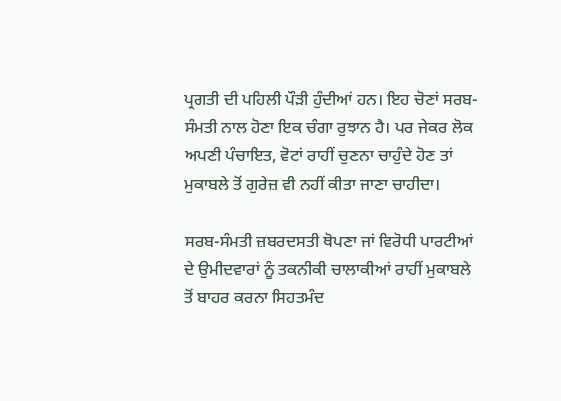ਪ੍ਰਗਤੀ ਦੀ ਪਹਿਲੀ ਪੌੜੀ ਹੁੰਦੀਆਂ ਹਨ। ਇਹ ਚੋਣਾਂ ਸਰਬ-ਸੰਮਤੀ ਨਾਲ ਹੋਣਾ ਇਕ ਚੰਗਾ ਰੁਝਾਨ ਹੈ। ਪਰ ਜੇਕਰ ਲੋਕ ਅਪਣੀ ਪੰਚਾਇਤ, ਵੋਟਾਂ ਰਾਹੀਂ ਚੁਣਨਾ ਚਾਹੁੰਦੇ ਹੋਣ ਤਾਂ ਮੁਕਾਬਲੇ ਤੋਂ ਗੁਰੇਜ਼ ਵੀ ਨਹੀਂ ਕੀਤਾ ਜਾਣਾ ਚਾਹੀਦਾ।

ਸਰਬ-ਸੰਮਤੀ ਜ਼ਬਰਦਸਤੀ ਥੋਪਣਾ ਜਾਂ ਵਿਰੋਧੀ ਪਾਰਟੀਆਂ ਦੇ ਉਮੀਦਵਾਰਾਂ ਨੂੰ ਤਕਨੀਕੀ ਚਾਲਾਕੀਆਂ ਰਾਹੀਂ ਮੁਕਾਬਲੇ ਤੋਂ ਬਾਹਰ ਕਰਨਾ ਸਿਹਤਮੰਦ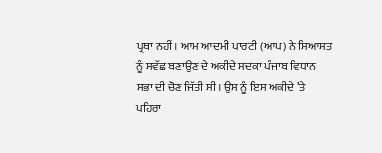ਪ੍ਰਥਾ ਨਹੀਂ। ਆਮ ਆਦਮੀ ਪਾਰਟੀ (ਆਪ) ਨੇ ਸਿਆਸਤ ਨੂੰ ਸਵੱਛ ਬਣਾਉਣ ਦੇ ਅਕੀਦੇ ਸਦਕਾ ਪੰਜਾਬ ਵਿਧਾਨ ਸਭਾ ਦੀ ਚੋਣ ਜਿੱਤੀ ਸੀ। ਉਸ ਨੂੰ ਇਸ ਅਕੀਦੇ ’ਤੇ ਪਹਿਰਾ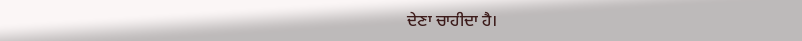ਦੇਣਾ ਚਾਹੀਦਾ ਹੈ।